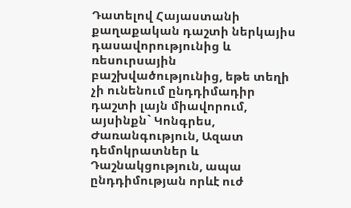Դատելով Հայաստանի քաղաքական դաշտի ներկայիս դասավորությունից և ռեսուրսային բաշխվածությունից, եթե տեղի չի ունենում ընդդիմադիր դաշտի լայն միավորում, այսինքն` Կոնգրես, Ժառանգություն, Ազատ դեմոկրատներ և Դաշնակցություն, ապա ընդդիմության որևէ ուժ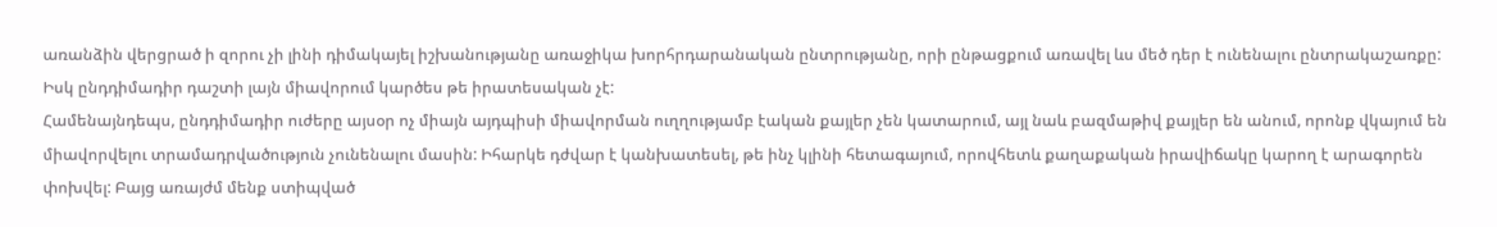առանձին վերցրած ի զորու չի լինի դիմակայել իշխանությանը առաջիկա խորհրդարանական ընտրությանը, որի ընթացքում առավել ևս մեծ դեր է ունենալու ընտրակաշառքը: Իսկ ընդդիմադիր դաշտի լայն միավորում կարծես թե իրատեսական չէ:
Համենայնդեպս, ընդդիմադիր ուժերը այսօր ոչ միայն այդպիսի միավորման ուղղությամբ էական քայլեր չեն կատարում, այլ նաև բազմաթիվ քայլեր են անում, որոնք վկայում են միավորվելու տրամադրվածություն չունենալու մասին: Իհարկե դժվար է կանխատեսել, թե ինչ կլինի հետագայում, որովհետև քաղաքական իրավիճակը կարող է արագորեն փոխվել: Բայց առայժմ մենք ստիպված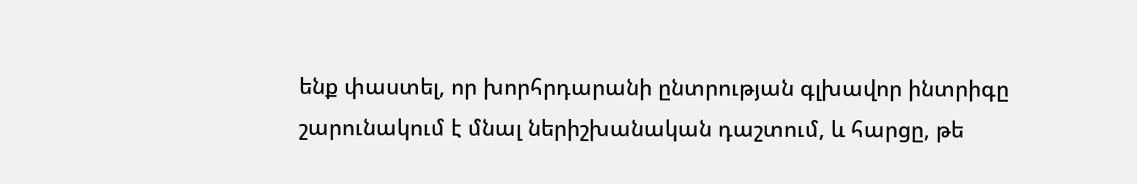ենք փաստել, որ խորհրդարանի ընտրության գլխավոր ինտրիգը շարունակում է մնալ ներիշխանական դաշտում, և հարցը, թե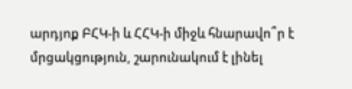արդյոք ԲՀԿ-ի և ՀՀԿ-ի միջև հնարավո՞ր է մրցակցություն, շարունակում է լինել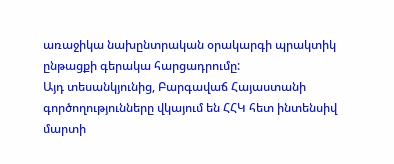առաջիկա նախընտրական օրակարգի պրակտիկ ընթացքի գերակա հարցադրումը:
Այդ տեսանկյունից, Բարգավաճ Հայաստանի գործողությունները վկայում են ՀՀԿ հետ ինտենսիվ մարտի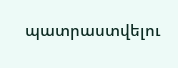պատրաստվելու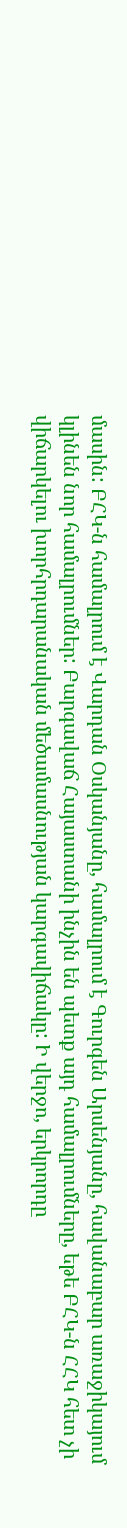մասին: ԲՀԿ-ն համալրում է Վարդան Օսկանյանը, համալրում է Գուրգեն Արսենյանը, հավանաբար առաջիկայում կլինեն նոր համալրումներ: Բարգավաճ Հայաստանի ինչին են պետք այդ համալրումները, եթե ԲՀԿ-ն ՀՀԿ հետ չի վիճարկելու խորհրդարանական մեծամասնության կարգավիճակը: Ի վերջո, երկրորդը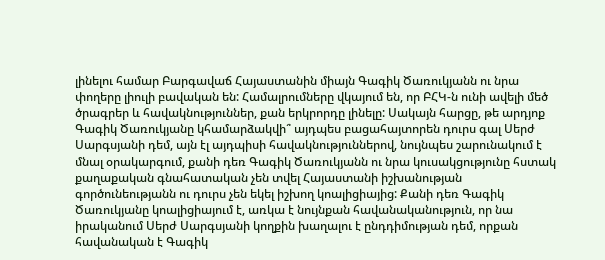լինելու համար Բարգավաճ Հայաստանին միայն Գագիկ Ծառուկյանն ու նրա փողերը լիուլի բավական են: Համալրումները վկայում են, որ ԲՀԿ-ն ունի ավելի մեծ ծրագրեր և հավակնություններ, քան երկրորդը լինելը: Սակայն հարցը, թե արդյոք Գագիկ Ծառուկյանը կհամարձակվի՞ այդպես բացահայտորեն դուրս գալ Սերժ Սարգսյանի դեմ, այն էլ այդպիսի հավակնություններով, նույնպես շարունակում է մնալ օրակարգում, քանի դեռ Գագիկ Ծառուկյանն ու նրա կուսակցությունը հստակ քաղաքական գնահատական չեն տվել Հայաստանի իշխանության գործունեությանն ու դուրս չեն եկել իշխող կոալիցիայից: Քանի դեռ Գագիկ Ծառուկյանը կոալիցիայում է, առկա է նույնքան հավանականություն, որ նա իրականում Սերժ Սարգսյանի կողքին խաղալու է ընդդիմության դեմ, որքան հավանական է Գագիկ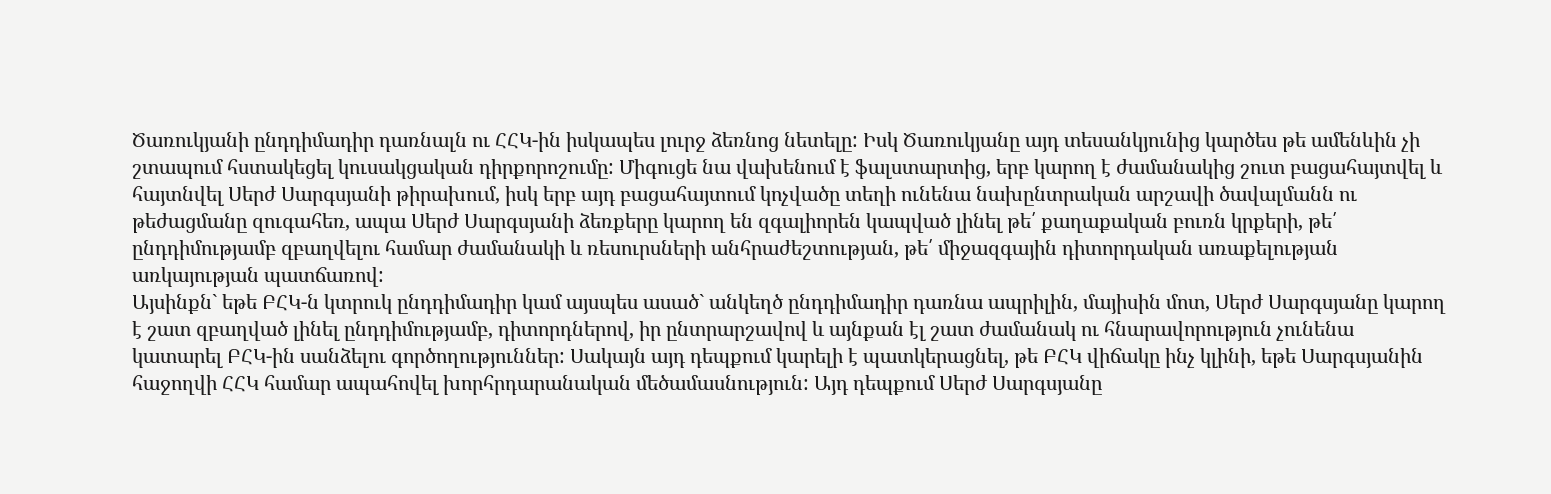Ծառուկյանի ընդդիմադիր դառնալն ու ՀՀԿ-ին իսկապես լուրջ ձեռնոց նետելը: Իսկ Ծառուկյանը այդ տեսանկյունից կարծես թե ամենևին չի շտապում հստակեցել կուսակցական դիրքորոշումը: Միգուցե նա վախենում է ֆալստարտից, երբ կարող է ժամանակից շուտ բացահայտվել և հայտնվել Սերժ Սարգսյանի թիրախում, իսկ երբ այդ բացահայտում կոչվածը տեղի ունենա նախընտրական արշավի ծավալմանն ու թեժացմանը զուգահեռ, ապա Սերժ Սարգսյանի ձեռքերը կարող են զգալիորեն կապված լինել թե՛ քաղաքական բուռն կրքերի, թե՛ ընդդիմությամբ զբաղվելու համար ժամանակի և ռեսուրսների անհրաժեշտության, թե՛ միջազգային դիտորդական առաքելության առկայության պատճառով:
Այսինքն` եթե ԲՀԿ-ն կտրուկ ընդդիմադիր կամ այսպես ասած` անկեղծ ընդդիմադիր դառնա ապրիլին, մայիսին մոտ, Սերժ Սարգսյանը կարող է շատ զբաղված լինել ընդդիմությամբ, դիտորդներով, իր ընտրարշավով և այնքան էլ շատ ժամանակ ու հնարավորություն չունենա կատարել ԲՀԿ-ին սանձելու գործողություններ: Սակայն այդ դեպքում կարելի է պատկերացնել, թե ԲՀԿ վիճակը ինչ կլինի, եթե Սարգսյանին հաջողվի ՀՀԿ համար ապահովել խորհրդարանական մեծամասնություն: Այդ դեպքում Սերժ Սարգսյանը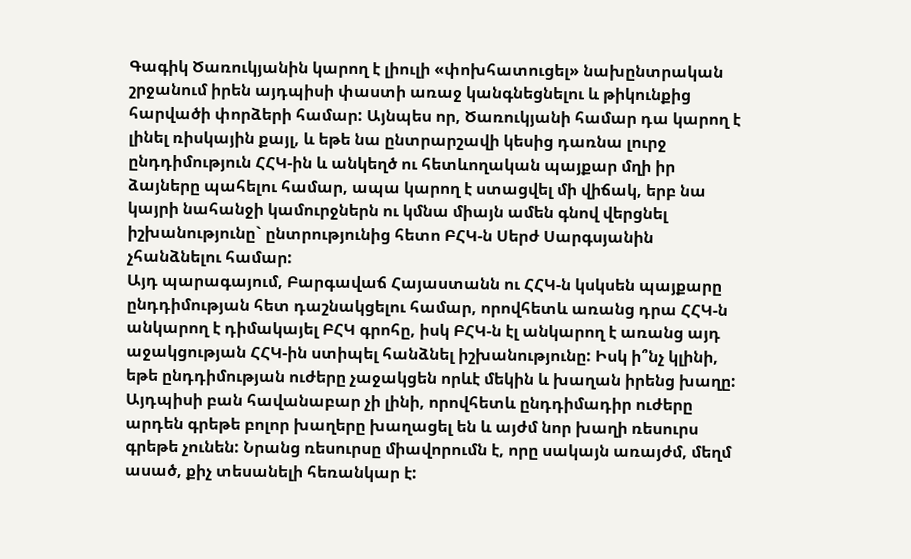Գագիկ Ծառուկյանին կարող է լիուլի «փոխհատուցել» նախընտրական շրջանում իրեն այդպիսի փաստի առաջ կանգնեցնելու և թիկունքից հարվածի փորձերի համար: Այնպես որ, Ծառուկյանի համար դա կարող է լինել ռիսկային քայլ, և եթե նա ընտրարշավի կեսից դառնա լուրջ ընդդիմություն ՀՀԿ-ին և անկեղծ ու հետևողական պայքար մղի իր ձայները պահելու համար, ապա կարող է ստացվել մի վիճակ, երբ նա կայրի նահանջի կամուրջներն ու կմնա միայն ամեն գնով վերցնել իշխանությունը` ընտրությունից հետո ԲՀԿ-ն Սերժ Սարգսյանին չհանձնելու համար:
Այդ պարագայում, Բարգավաճ Հայաստանն ու ՀՀԿ-ն կսկսեն պայքարը ընդդիմության հետ դաշնակցելու համար, որովհետև առանց դրա ՀՀԿ-ն անկարող է դիմակայել ԲՀԿ գրոհը, իսկ ԲՀԿ-ն էլ անկարող է առանց այդ աջակցության ՀՀԿ-ին ստիպել հանձնել իշխանությունը: Իսկ ի՞նչ կլինի, եթե ընդդիմության ուժերը չաջակցեն որևէ մեկին և խաղան իրենց խաղը: Այդպիսի բան հավանաբար չի լինի, որովհետև ընդդիմադիր ուժերը արդեն գրեթե բոլոր խաղերը խաղացել են և այժմ նոր խաղի ռեսուրս գրեթե չունեն: Նրանց ռեսուրսը միավորումն է, որը սակայն առայժմ, մեղմ ասած, քիչ տեսանելի հեռանկար է: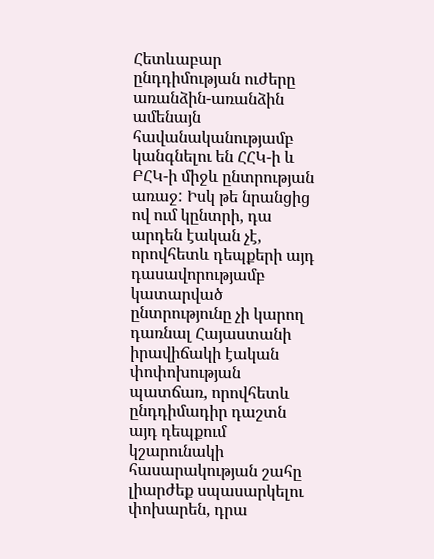Հետևաբար ընդդիմության ուժերը առանձին-առանձին ամենայն հավանականությամբ կանգնելու են ՀՀԿ-ի և ԲՀԿ-ի միջև ընտրության առաջ: Իսկ թե նրանցից ով ում կընտրի, դա արդեն էական չէ, որովհետև դեպքերի այդ դասավորությամբ կատարված ընտրությունը չի կարող դառնալ Հայաստանի իրավիճակի էական փոփոխության պատճառ, որովհետև ընդդիմադիր դաշտն այդ դեպքում կշարունակի հասարակության շահը լիարժեք սպասարկելու փոխարեն, դրա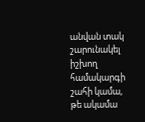անվան տակ շարունակել իշխող համակարգի շահի կամա, թե ակամա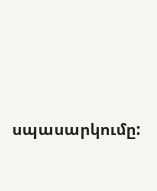սպասարկումը: